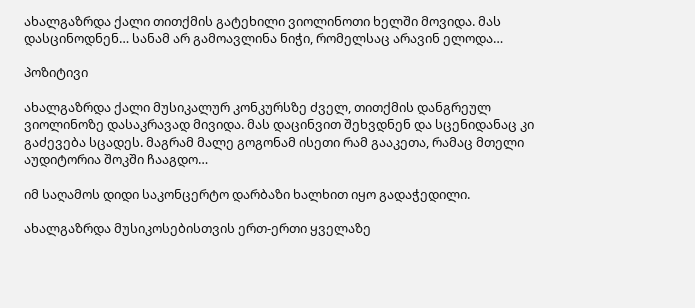ახალგაზრდა ქალი თითქმის გატეხილი ვიოლინოთი ხელში მოვიდა. მას დასცინოდნენ… სანამ არ გამოავლინა ნიჭი, რომელსაც არავინ ელოდა…

პოზიტივი

ახალგაზრდა ქალი მუსიკალურ კონკურსზე ძველ, თითქმის დანგრეულ ვიოლინოზე დასაკრავად მივიდა. მას დაცინვით შეხვდნენ და სცენიდანაც კი გაძევება სცადეს. მაგრამ მალე გოგონამ ისეთი რამ გააკეთა, რამაც მთელი აუდიტორია შოკში ჩააგდო…

იმ საღამოს დიდი საკონცერტო დარბაზი ხალხით იყო გადაჭედილი.

ახალგაზრდა მუსიკოსებისთვის ერთ-ერთი ყველაზე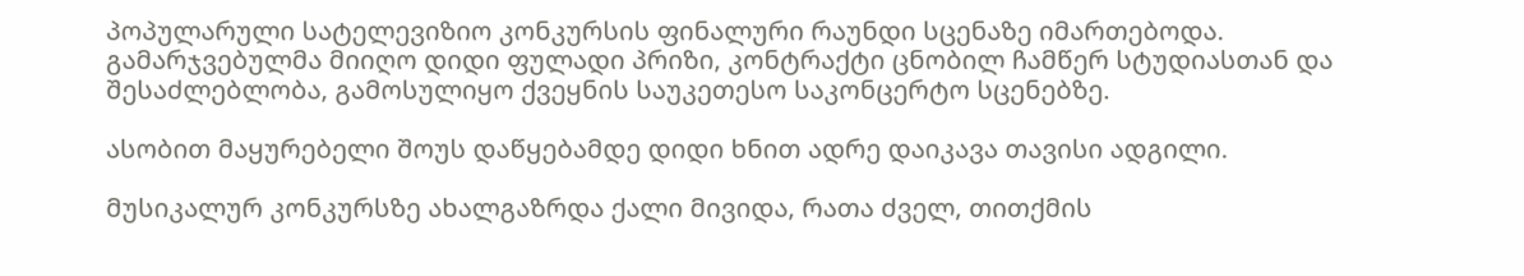პოპულარული სატელევიზიო კონკურსის ფინალური რაუნდი სცენაზე იმართებოდა. გამარჯვებულმა მიიღო დიდი ფულადი პრიზი, კონტრაქტი ცნობილ ჩამწერ სტუდიასთან და შესაძლებლობა, გამოსულიყო ქვეყნის საუკეთესო საკონცერტო სცენებზე.

ასობით მაყურებელი შოუს დაწყებამდე დიდი ხნით ადრე დაიკავა თავისი ადგილი.

მუსიკალურ კონკურსზე ახალგაზრდა ქალი მივიდა, რათა ძველ, თითქმის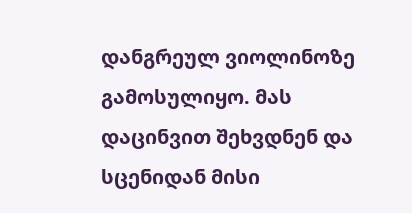დანგრეულ ვიოლინოზე გამოსულიყო. მას დაცინვით შეხვდნენ და სცენიდან მისი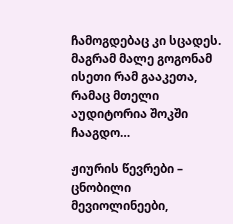ჩამოგდებაც კი სცადეს. მაგრამ მალე გოგონამ ისეთი რამ გააკეთა, რამაც მთელი აუდიტორია შოკში ჩააგდო…

ჟიურის წევრები – ცნობილი მევიოლინეები,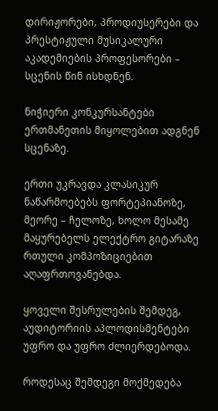დირიჟორები, პროდიუსერები და პრესტიჟული მუსიკალური აკადემიების პროფესორები – სცენის წინ ისხდნენ.

ნიჭიერი კონკურსანტები ერთმანეთის მიყოლებით ადგნენ სცენაზე.

ერთი უკრავდა კლასიკურ ნაწარმოებებს ფორტეპიანოზე, მეორე – ჩელოზე, ხოლო მესამე მაყურებელს ელექტრო გიტარაზე რთული კომპოზიციებით აღაფრთოვანებდა.

ყოველი შესრულების შემდეგ, აუდიტორიის აპლოდისმენტები უფრო და უფრო ძლიერდებოდა.

როდესაც შემდეგი მოქმედება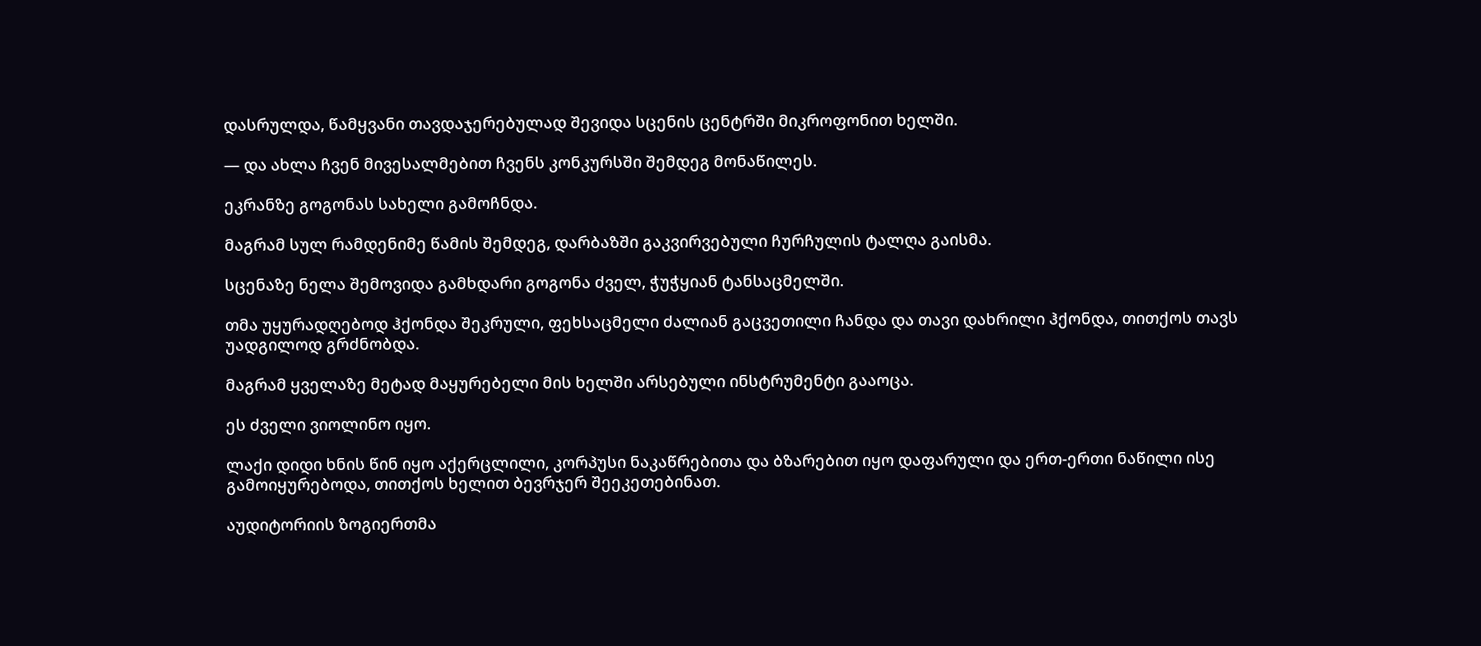დასრულდა, წამყვანი თავდაჯერებულად შევიდა სცენის ცენტრში მიკროფონით ხელში.

— და ახლა ჩვენ მივესალმებით ჩვენს კონკურსში შემდეგ მონაწილეს.

ეკრანზე გოგონას სახელი გამოჩნდა.

მაგრამ სულ რამდენიმე წამის შემდეგ, დარბაზში გაკვირვებული ჩურჩულის ტალღა გაისმა.

სცენაზე ნელა შემოვიდა გამხდარი გოგონა ძველ, ჭუჭყიან ტანსაცმელში.

თმა უყურადღებოდ ჰქონდა შეკრული, ფეხსაცმელი ძალიან გაცვეთილი ჩანდა და თავი დახრილი ჰქონდა, თითქოს თავს უადგილოდ გრძნობდა.

მაგრამ ყველაზე მეტად მაყურებელი მის ხელში არსებული ინსტრუმენტი გააოცა.

ეს ძველი ვიოლინო იყო.

ლაქი დიდი ხნის წინ იყო აქერცლილი, კორპუსი ნაკაწრებითა და ბზარებით იყო დაფარული და ერთ-ერთი ნაწილი ისე გამოიყურებოდა, თითქოს ხელით ბევრჯერ შეეკეთებინათ.

აუდიტორიის ზოგიერთმა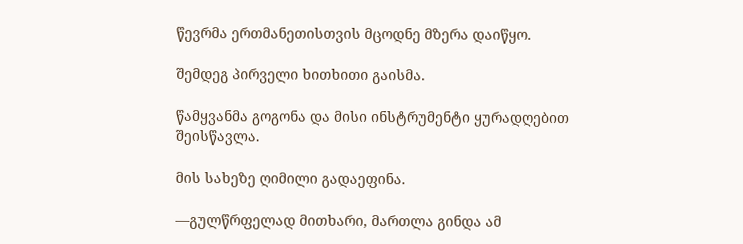წევრმა ერთმანეთისთვის მცოდნე მზერა დაიწყო.

შემდეგ პირველი ხითხითი გაისმა.

წამყვანმა გოგონა და მისი ინსტრუმენტი ყურადღებით შეისწავლა.

მის სახეზე ღიმილი გადაეფინა.

—გულწრფელად მითხარი, მართლა გინდა ამ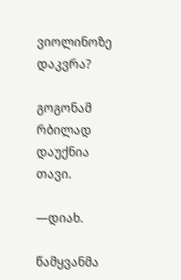ვიოლინოზე დაკვრა?

გოგონამ რბილად დაუქნია თავი.

—დიახ.

წამყვანმა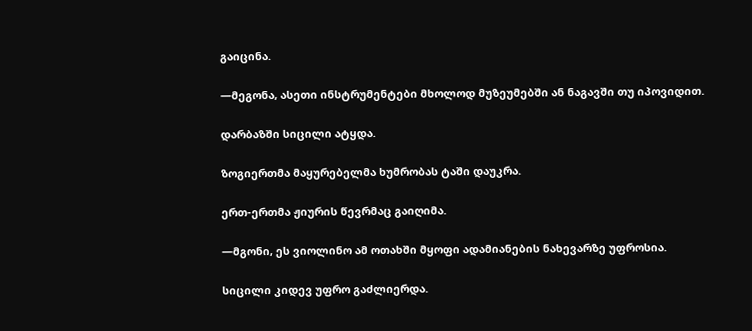გაიცინა.

—მეგონა, ასეთი ინსტრუმენტები მხოლოდ მუზეუმებში ან ნაგავში თუ იპოვიდით.

დარბაზში სიცილი ატყდა.

ზოგიერთმა მაყურებელმა ხუმრობას ტაში დაუკრა.

ერთ-ერთმა ჟიურის წევრმაც გაიღიმა.

—მგონი, ეს ვიოლინო ამ ოთახში მყოფი ადამიანების ნახევარზე უფროსია.

სიცილი კიდევ უფრო გაძლიერდა.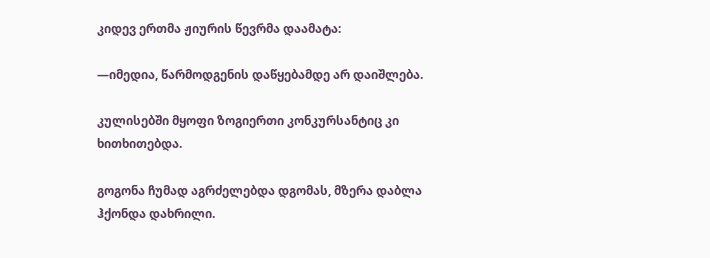კიდევ ერთმა ჟიურის წევრმა დაამატა:

—იმედია, წარმოდგენის დაწყებამდე არ დაიშლება.

კულისებში მყოფი ზოგიერთი კონკურსანტიც კი ხითხითებდა.

გოგონა ჩუმად აგრძელებდა დგომას, მზერა დაბლა ჰქონდა დახრილი.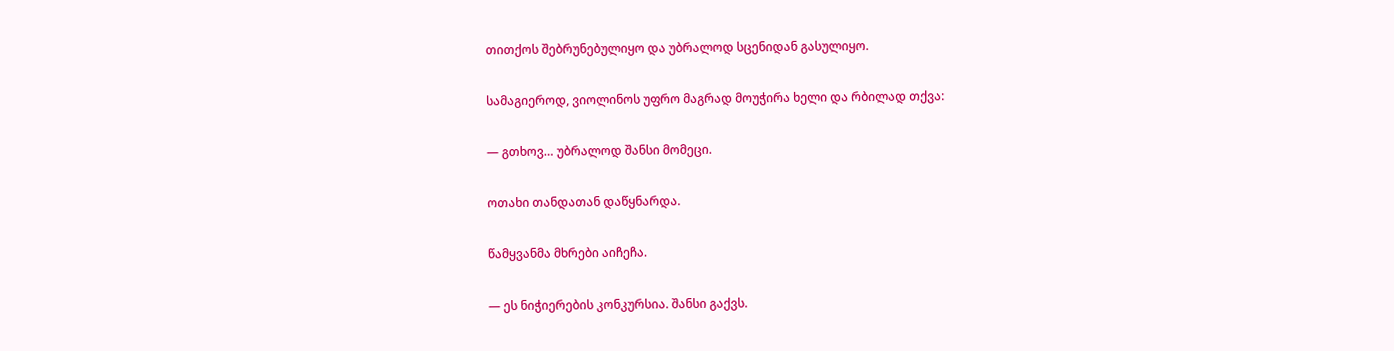თითქოს შებრუნებულიყო და უბრალოდ სცენიდან გასულიყო.

სამაგიეროდ, ვიოლინოს უფრო მაგრად მოუჭირა ხელი და რბილად თქვა:

— გთხოვ… უბრალოდ შანსი მომეცი.

ოთახი თანდათან დაწყნარდა.

წამყვანმა მხრები აიჩეჩა.

— ეს ნიჭიერების კონკურსია. შანსი გაქვს.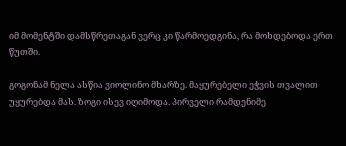იმ მომენტში დამსწრეთაგან ვერც კი წარმოედგინა, რა მოხდებოდა ერთ წუთში.

გოგონამ ნელა ასწია ვიოლინო მხარზე. მაყურებელი ეჭვის თვალით უყურებდა მას. ზოგი ისევ იღიმოდა. პირველი რამდენიმე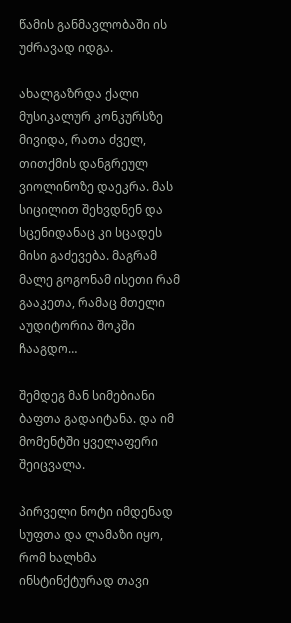წამის განმავლობაში ის უძრავად იდგა.

ახალგაზრდა ქალი მუსიკალურ კონკურსზე მივიდა, რათა ძველ, თითქმის დანგრეულ ვიოლინოზე დაეკრა. მას სიცილით შეხვდნენ და სცენიდანაც კი სცადეს მისი გაძევება. მაგრამ მალე გოგონამ ისეთი რამ გააკეთა, რამაც მთელი აუდიტორია შოკში ჩააგდო…

შემდეგ მან სიმებიანი ბაფთა გადაიტანა. და იმ მომენტში ყველაფერი შეიცვალა.

პირველი ნოტი იმდენად სუფთა და ლამაზი იყო, რომ ხალხმა ინსტინქტურად თავი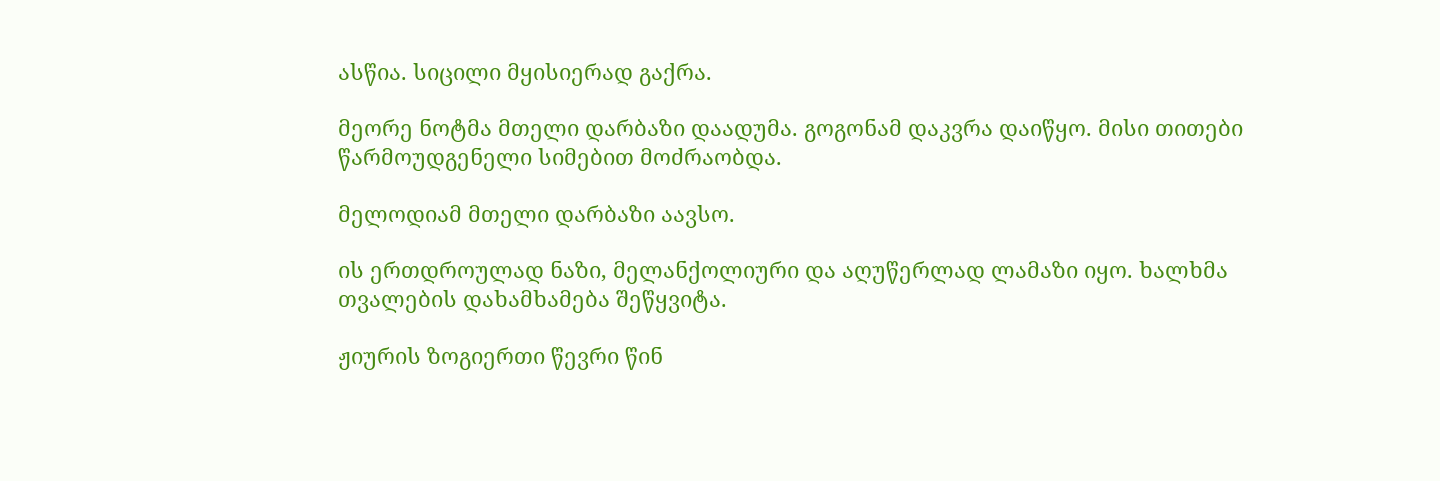ასწია. სიცილი მყისიერად გაქრა.

მეორე ნოტმა მთელი დარბაზი დაადუმა. გოგონამ დაკვრა დაიწყო. მისი თითები წარმოუდგენელი სიმებით მოძრაობდა.

მელოდიამ მთელი დარბაზი აავსო.

ის ერთდროულად ნაზი, მელანქოლიური და აღუწერლად ლამაზი იყო. ხალხმა თვალების დახამხამება შეწყვიტა.

ჟიურის ზოგიერთი წევრი წინ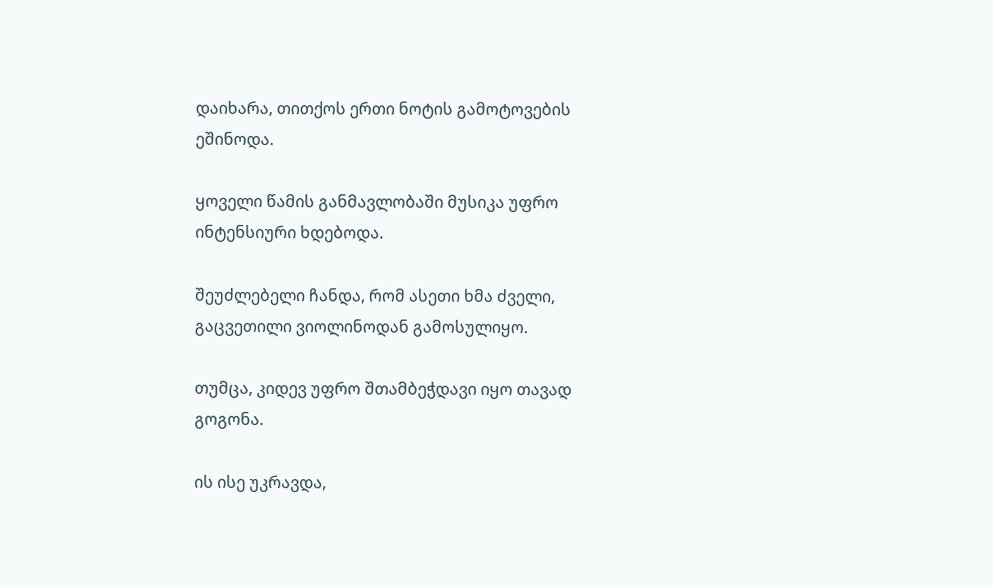დაიხარა, თითქოს ერთი ნოტის გამოტოვების ეშინოდა.

ყოველი წამის განმავლობაში მუსიკა უფრო ინტენსიური ხდებოდა.

შეუძლებელი ჩანდა, რომ ასეთი ხმა ძველი, გაცვეთილი ვიოლინოდან გამოსულიყო.

თუმცა, კიდევ უფრო შთამბეჭდავი იყო თავად გოგონა.

ის ისე უკრავდა,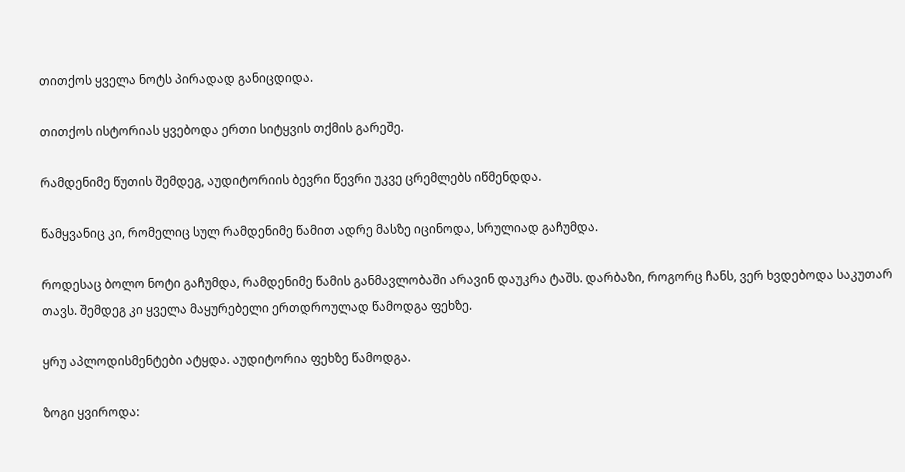თითქოს ყველა ნოტს პირადად განიცდიდა.

თითქოს ისტორიას ყვებოდა ერთი სიტყვის თქმის გარეშე.

რამდენიმე წუთის შემდეგ, აუდიტორიის ბევრი წევრი უკვე ცრემლებს იწმენდდა.

წამყვანიც კი, რომელიც სულ რამდენიმე წამით ადრე მასზე იცინოდა, სრულიად გაჩუმდა.

როდესაც ბოლო ნოტი გაჩუმდა, რამდენიმე წამის განმავლობაში არავინ დაუკრა ტაშს. დარბაზი, როგორც ჩანს, ვერ ხვდებოდა საკუთარ თავს. შემდეგ კი ყველა მაყურებელი ერთდროულად წამოდგა ფეხზე.

ყრუ აპლოდისმენტები ატყდა. აუდიტორია ფეხზე წამოდგა.

ზოგი ყვიროდა: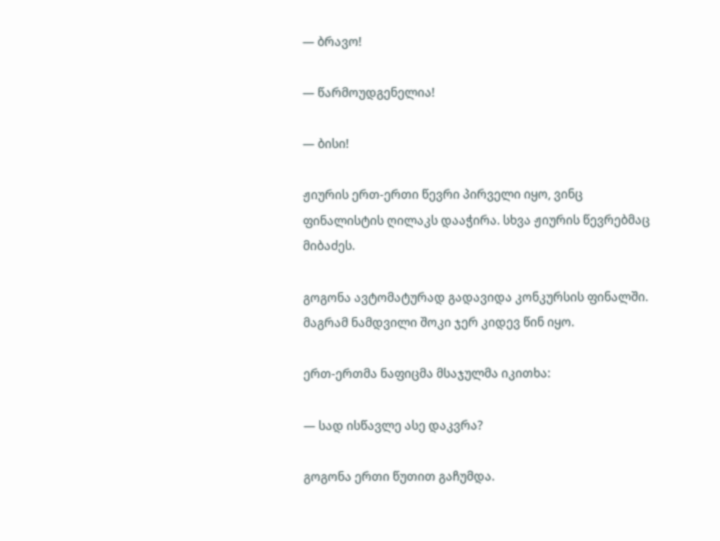— ბრავო!

— წარმოუდგენელია!

— ბისი!

ჟიურის ერთ-ერთი წევრი პირველი იყო, ვინც ფინალისტის ღილაკს დააჭირა. სხვა ჟიურის წევრებმაც მიბაძეს.

გოგონა ავტომატურად გადავიდა კონკურსის ფინალში. მაგრამ ნამდვილი შოკი ჯერ კიდევ წინ იყო.

ერთ-ერთმა ნაფიცმა მსაჯულმა იკითხა:

— სად ისწავლე ასე დაკვრა?

გოგონა ერთი წუთით გაჩუმდა.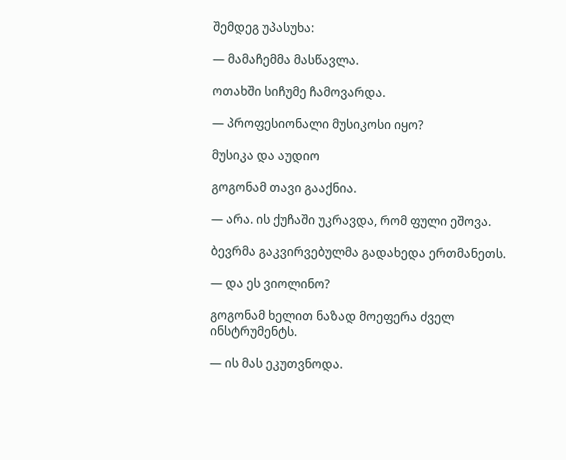შემდეგ უპასუხა:

— მამაჩემმა მასწავლა.

ოთახში სიჩუმე ჩამოვარდა.

— პროფესიონალი მუსიკოსი იყო?

მუსიკა და აუდიო

გოგონამ თავი გააქნია.

— არა. ის ქუჩაში უკრავდა, რომ ფული ეშოვა.

ბევრმა გაკვირვებულმა გადახედა ერთმანეთს.

— და ეს ვიოლინო?

გოგონამ ხელით ნაზად მოეფერა ძველ ინსტრუმენტს.

— ის მას ეკუთვნოდა.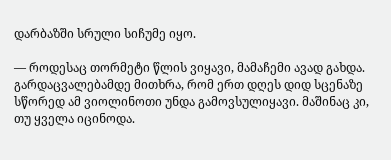დარბაზში სრული სიჩუმე იყო.

— როდესაც თორმეტი წლის ვიყავი, მამაჩემი ავად გახდა. გარდაცვალებამდე მითხრა, რომ ერთ დღეს დიდ სცენაზე სწორედ ამ ვიოლინოთი უნდა გამოვსულიყავი. მაშინაც კი, თუ ყველა იცინოდა.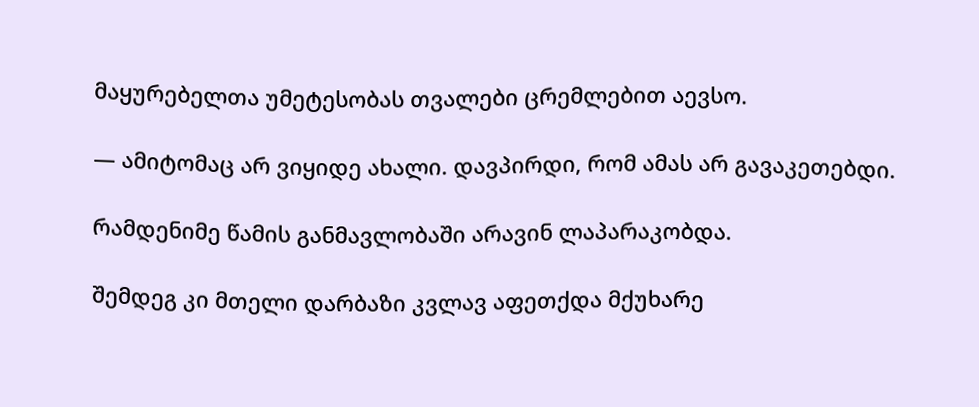მაყურებელთა უმეტესობას თვალები ცრემლებით აევსო.

— ამიტომაც არ ვიყიდე ახალი. დავპირდი, რომ ამას არ გავაკეთებდი.

რამდენიმე წამის განმავლობაში არავინ ლაპარაკობდა.

შემდეგ კი მთელი დარბაზი კვლავ აფეთქდა მქუხარე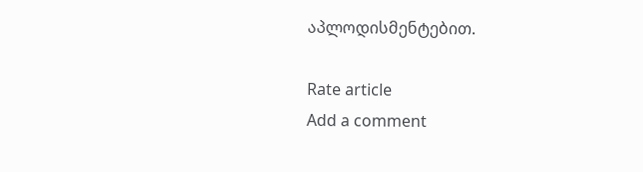აპლოდისმენტებით.

Rate article
Add a comment